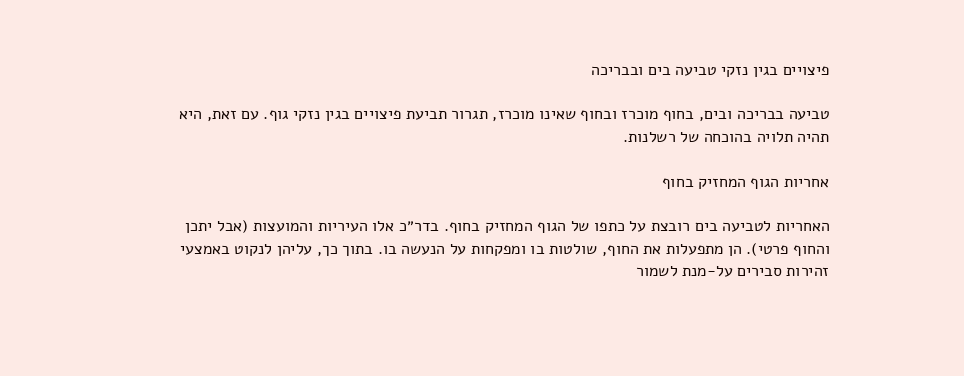פיצויים בגין נזקי טביעה בים ובבריכה

טביעה בבריכה ובים, בחוף מוכרז ובחוף שאינו מוכרז, תגרור תביעת פיצויים בגין נזקי גוף. עם זאת, היא תהיה תלויה בהוכחה של רשלנות.

אחריות הגוף המחזיק בחוף

האחריות לטביעה בים רובצת על כתפו של הגוף המחזיק בחוף. בדר״כ אלו העיריות והמועצות (אבל יתכן והחוף פרטי). הן מתפעלות את החוף, שולטות בו ומפקחות על הנעשה בו. בתוך כך, עליהן לנקוט באמצעי זהירות סבירים על-מנת לשמור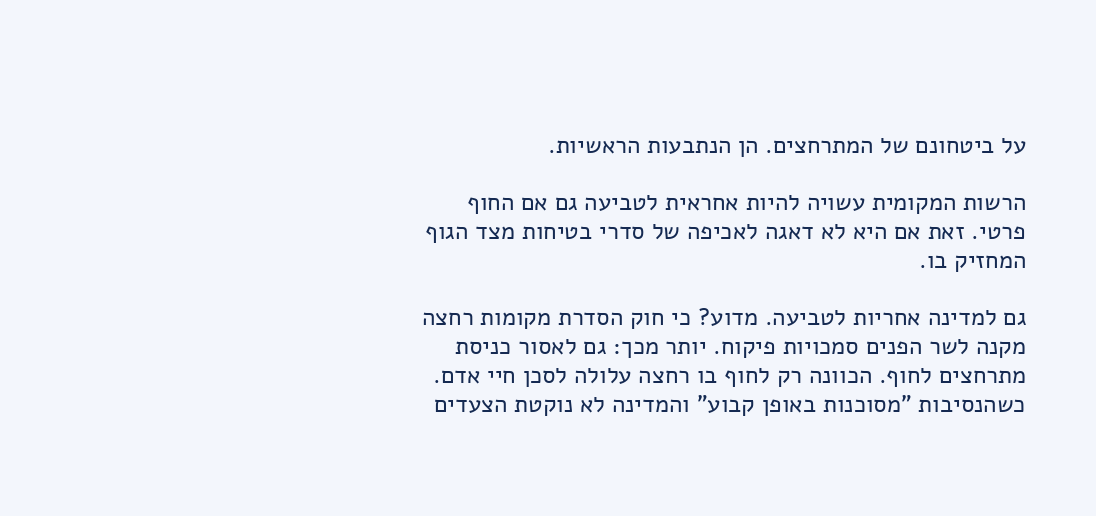על ביטחונם של המתרחצים. הן הנתבעות הראשיות.

הרשות המקומית עשויה להיות אחראית לטביעה גם אם החוף פרטי. זאת אם היא לא דאגה לאכיפה של סדרי בטיחות מצד הגוף המחזיק בו.

גם למדינה אחריות לטביעה. מדוע? כי חוק הסדרת מקומות רחצה מקנה לשר הפנים סמכויות פיקוח. יותר מכך: גם לאסור כניסת מתרחצים לחוף. הכוונה רק לחוף בו רחצה עלולה לסכן חיי אדם. כשהנסיבות "מסוכנות באופן קבוע" והמדינה לא נוקטת הצעדים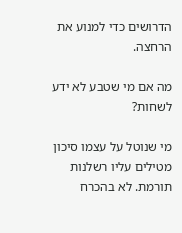הדרושים כדי למנוע את הרחצה.

מה אם מי שטבע לא ידע לשחות?

מי שנוטל על עצמו סיכון מטילים עליו רשלנות תורמת. לא בהכרח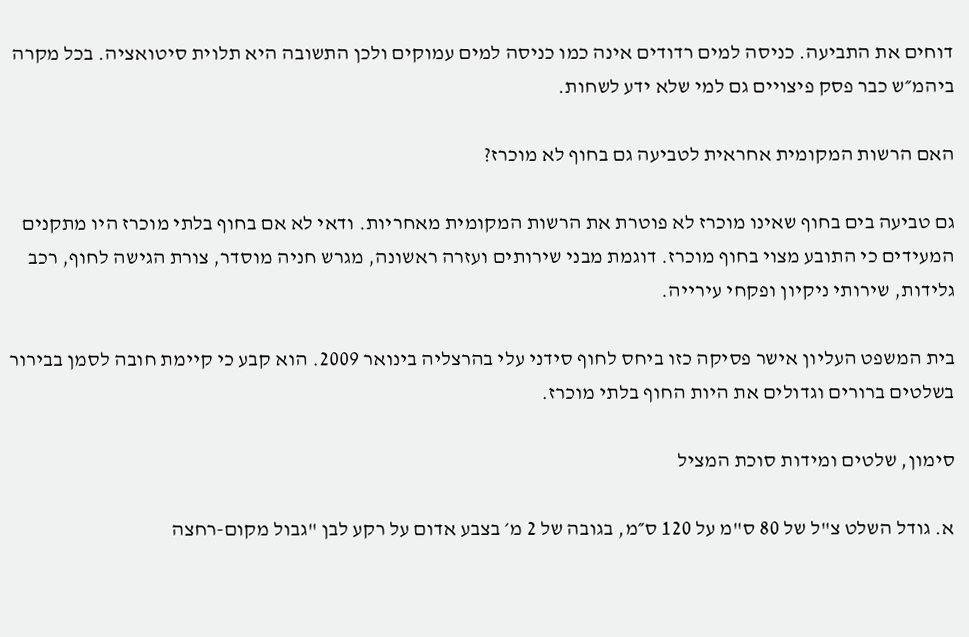דוחים את התביעה. כניסה למים רדודים אינה כמו כניסה למים עמוקים ולכן התשובה היא תלוית סיטואציה. בכל מקרה ביהמ״ש כבר פסק פיצויים גם למי שלא ידע לשחות.

האם הרשות המקומית אחראית לטביעה גם בחוף לא מוכרז?

גם טביעה בים בחוף שאינו מוכרז לא פוטרת את הרשות המקומית מאחריות. ודאי לא אם בחוף בלתי מוכרז היו מתקנים המעידים כי התובע מצוי בחוף מוכרז. דוגמת מבני שירותים ועזרה ראשונה, מגרש חניה מוסדר, צורת הגישה לחוף, רכב גלידות, שירותי ניקיון ופקחי עירייה.

בית המשפט העליון אישר פסיקה כזו ביחס לחוף סידני עלי בהרצליה בינואר 2009. הוא קבע כי קיימת חובה לסמן בבירור בשלטים ברורים וגדולים את היות החוף בלתי מוכרז.

סימון, שלטים ומידות סוכת המציל

א. גודל השלט צ"ל של 80 ס"מ על 120 ס״מ, בגובה של 2 מ׳ בצבע אדום על רקע לבן "גבול מקום-רחצה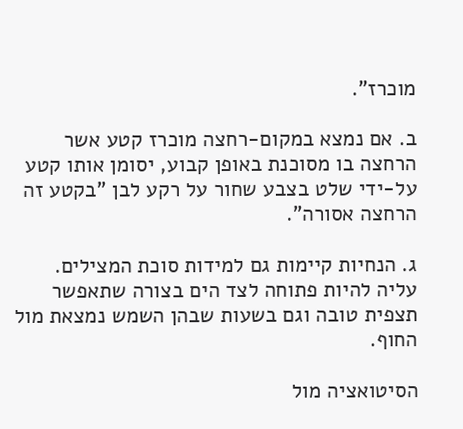מוכרז".

ב. אם נמצא במקום-רחצה מוכרז קטע אשר הרחצה בו מסוכנת באופן קבוע, יסומן אותו קטע על-ידי שלט בצבע שחור על רקע לבן "בקטע זה הרחצה אסורה".

ג. הנחיות קיימות גם למידות סוכת המצילים. עליה להיות פתוחה לצד הים בצורה שתאפשר תצפית טובה וגם בשעות שבהן השמש נמצאת מול החוף.

הסיטואציה מול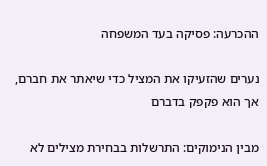ההכרעה: פסיקה בעד המשפחה

נערים שהזעיקו את המציל כדי שיאתר את חברם, אך הוא פקפק בדברם

מבין הנימוקים: התרשלות בבחירת מצילים לא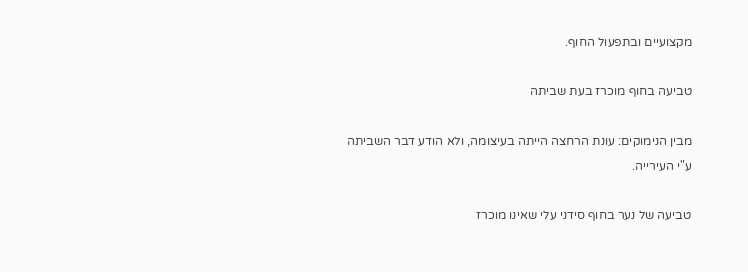מקצועיים ובתפעול החוף.

טביעה בחוף מוכרז בעת שביתה

מבין הנימוקים: עונת הרחצה הייתה בעיצומה, ולא הודע דבר השביתה ע"י העירייה.

טביעה של נער בחוף סידני עלי שאינו מוכרז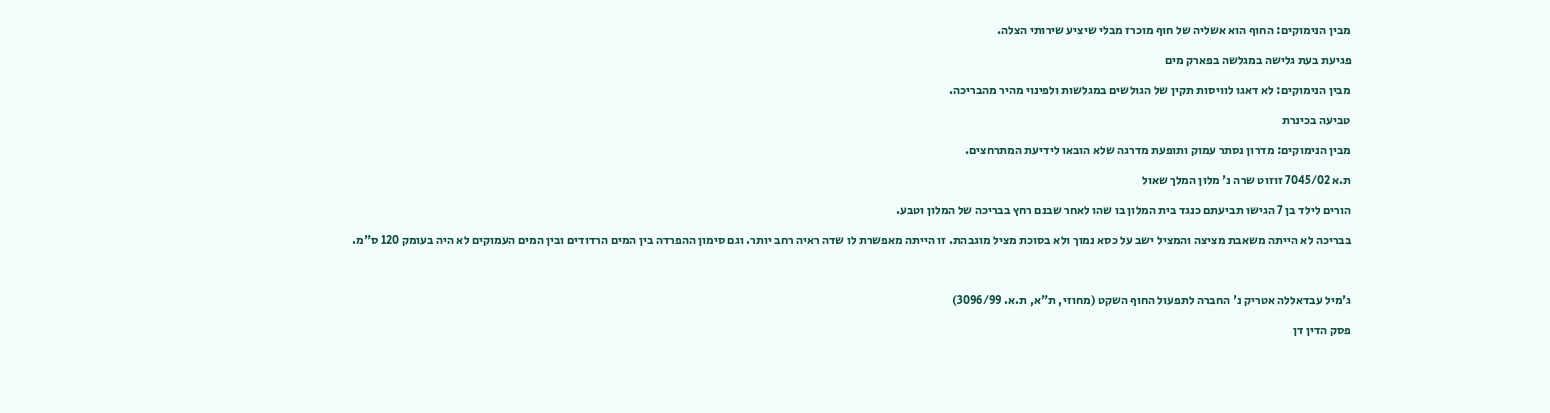מבין הנימוקים: החוף הוא אשליה של חוף מוכרז מבלי שיציע שירותי הצלה.

פגיעת בעת גלישה במגלשה בפארק מים

מבין הנימוקים: לא דאגו לוויסות תקין של הגולשים במגלשות ולפינוי מהיר מהבריכה.

טביעה בכינרת

מבין הנימוקים: מדרון נסתר עמוק ותופעת מדרגה שלא הובאו לידיעת המתרחצים.

ת.א 7045/02 זוזוט שרה נ' מלון המלך שאול

הורים לילד בן 7 הגישו תביעתם כנגד בית המלון בו שהו לאחר שבנם רחץ בבריכה של המלון וטבע.

בבריכה לא הייתה משאבת מציצה והמציל ישב על כסא נמוך ולא בסוכת מציל מוגבהת. זו הייתה מאפשרת לו שדה ראיה רחב יותר. וגם סימון ההפרדה בין המים הרדודים ובין המים העמוקים לא היה בעומק 120 ס"מ.



ג'מיל עבדאללה אטריק נ' החברה לתפעול החוף השקט (מחוזי, ת"א, ת.א. 3096/99)

פסק הדין דן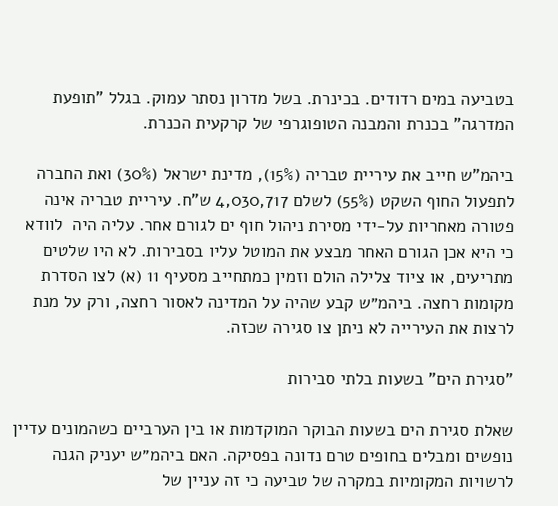בטביעה במים רדודים. בכינרת. בשל מדרון נסתר עמוק. בגלל "תופעת המדרגה" בכנרת והמבנה הטופוגרפי של קרקעית הכנרת.

ביהמ"ש חייב את עיריית טבריה (15%), מדינת ישראל (30%) ואת החברה לתפעול החוף השקט (55%) לשלם 4,030,717 ש"ח. עיריית טבריה אינה פטורה מאחריות על-ידי מסירת ניהול חוף ים לגורם אחר. עליה היה  לוודא כי היא אכן הגורם האחר מבצע את המוטל עליו בסבירות. לא היו שלטים מתריעים, או ציוד צלילה הולם וזמין כמתחייב מסעיף 11 (א) לצו הסדרת מקומות רחצה. ביהמ״ש קבע שהיה על המדינה לאסור רחצה, ורק על מנת לרצות את העירייה לא ניתן צו סגירה שכזה.

"סגירת הים" בשעות בלתי סבירות

שאלת סגירת הים בשעות הבוקר המוקדמות או בין הערביים כשהמונים עדיין נופשים ומבלים בחופים טרם נדונה בפסיקה. האם ביהמ״ש יעניק הגנה לרשויות המקומיות במקרה של טביעה כי זה עניין של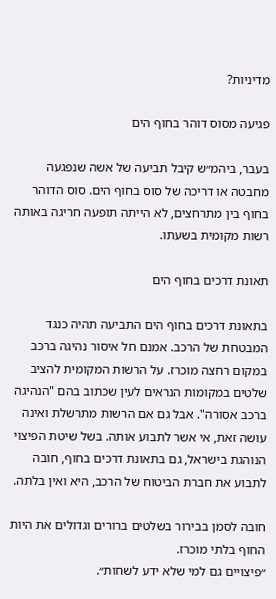מדיניות?

פגיעה מסוס דוהר בחוף הים

בעבר, ביהמ״ש קיבל תביעה של אשה שנפגעה מחבטה או דריכה של סוס בחוף הים. סוס הדוהר בחוף בין מתרחצים, לא הייתה תופעה חריגה באותה רשות מקומית בשעתו.

תאונת דרכים בחוף הים

בתאונת דרכים בחוף הים התביעה תהיה כנגד המבטחת של הרכב. אמנם חל איסור נהיגה ברכב במקום רחצה מוכרז. על הרשות המקומית להציב שלטים במקומות הנראים לעין שכתוב בהם "הנהיגה ברכב אסורה". אבל גם אם הרשות מתרשלת ואינה עושה זאת, אי אשר לתבוע אותה. בשל שיטת הפיצוי הנוהגת בישראל, גם בתאונת דרכים בחוף, חובה לתבוע את חברת הביטוח של הרכב, היא ואין בלתה.

חובה לסמן בבירור בשלטים ברורים וגדולים את היות החוף בלתי מוכרז.
״פיצויים גם למי שלא ידע לשחות״.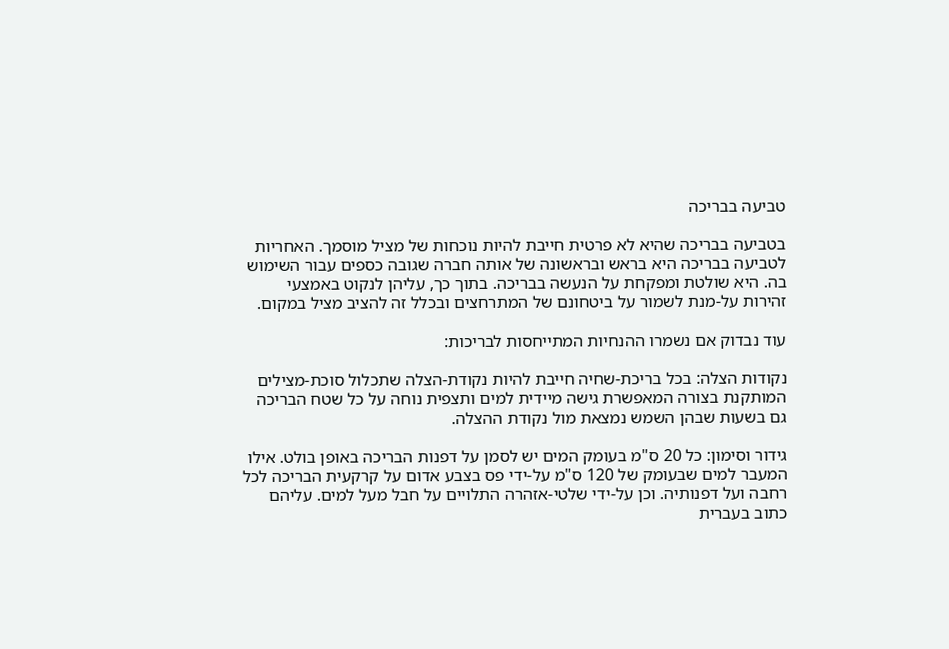טביעה בבריכה

בטביעה בבריכה שהיא לא פרטית חייבת להיות נוכחות של מציל מוסמך. האחריות לטביעה בבריכה היא בראש ובראשונה של אותה חברה שגובה כספים עבור השימוש בה. היא שולטת ומפקחת על הנעשה בבריכה. בתוך כך, עליהן לנקוט באמצעי זהירות על-מנת לשמור על ביטחונם של המתרחצים ובכלל זה להציב מציל במקום.

עוד נבדוק אם נשמרו ההנחיות המתייחסות לבריכות:

נקודות הצלה: בכל בריכת-שחיה חייבת להיות נקודת-הצלה שתכלול סוכת-מצילים המותקנת בצורה המאפשרת גישה מיידית למים ותצפית נוחה על כל שטח הבריכה גם בשעות שבהן השמש נמצאת מול נקודת ההצלה.

גידור וסימון: כל 20 ס"מ בעומק המים יש לסמן על דפנות הבריכה באופן בולט. אילו המעבר למים שבעומק של 120 ס"מ על-ידי פס בצבע אדום על קרקעית הבריכה לכל רחבה ועל דפנותיה. וכן על-ידי שלטי-אזהרה התלויים על חבל מעל למים. עליהם כתוב בעברית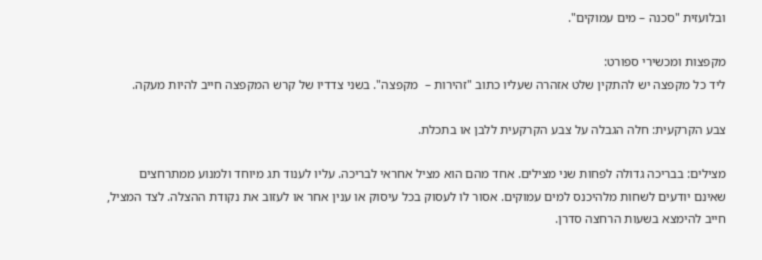ובלועזית "סכנה – מים עמוקים".

מקפצות ומכשירי ספורט:
ליד כל מקפצה יש להתקין שלט אזהרה שעליו כתוב "זהירות –  מקפצה". בשני צדדיו של קרש המקפצה חייב להיות מעקה.

צבע הקרקעית: חלה הגבלה על צבע הקרקעית ללבן או בתכלת.

מצילים: בבריכה גדולה לפחות שני מצילים. אחד מהם הוא מציל אחראי לבריכה. עליו לענוד תג מיוחד ולמנוע ממתרחצים שאינם יודעים לשחות מלהיכנס למים עמוקים. אסור לו לעסוק בכל עיסוק או ענין אחר או לעזוב את נקודת ההצלה. לצד המציל, חייב להימצא בשעות הרחצה סדרן.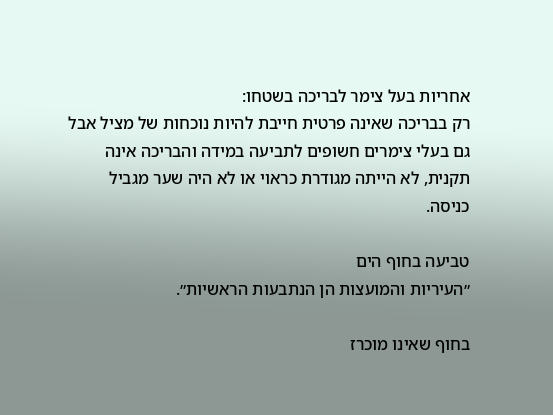אחריות בעל צימר לבריכה בשטחו:
רק בבריכה שאינה פרטית חייבת להיות נוכחות של מציל אבל גם בעלי צימרים חשופים לתביעה במידה והבריכה אינה תקנית, לא הייתה מגודרת כראוי או לא היה שער מגביל כניסה.

טביעה בחוף הים
״העיריות והמועצות הן הנתבעות הראשיות״.

בחוף שאינו מוכרז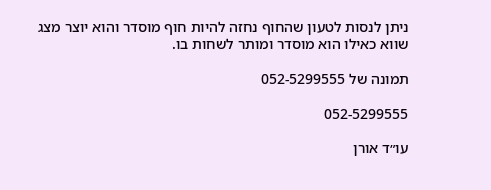ניתן לנסות לטעון שהחוף נחזה להיות חוף מוסדר והוא יוצר מצג שווא כאילו הוא מוסדר ומותר לשחות בו.

תמונה של 052-5299555

052-5299555

עו״ד אורן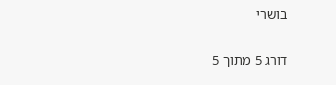בושרי

דורג 5 מתוך 5